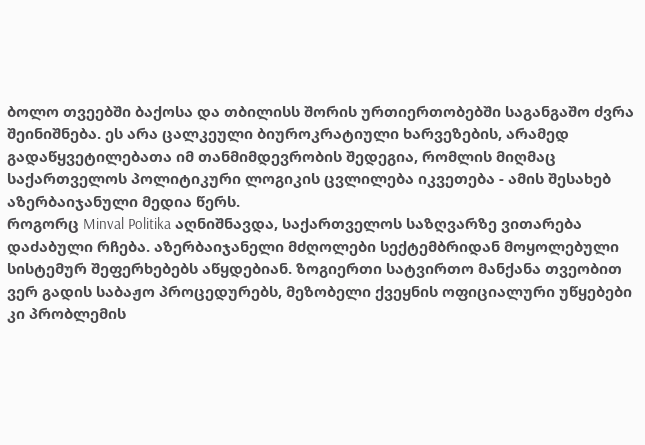ბოლო თვეებში ბაქოსა და თბილისს შორის ურთიერთობებში საგანგაშო ძვრა შეინიშნება. ეს არა ცალკეული ბიუროკრატიული ხარვეზების, არამედ გადაწყვეტილებათა იმ თანმიმდევრობის შედეგია, რომლის მიღმაც საქართველოს პოლიტიკური ლოგიკის ცვლილება იკვეთება - ამის შესახებ აზერბაიჯანული მედია წერს.
როგორც Minval Politika აღნიშნავდა, საქართველოს საზღვარზე ვითარება დაძაბული რჩება. აზერბაიჯანელი მძღოლები სექტემბრიდან მოყოლებული სისტემურ შეფერხებებს აწყდებიან. ზოგიერთი სატვირთო მანქანა თვეობით ვერ გადის საბაჟო პროცედურებს, მეზობელი ქვეყნის ოფიციალური უწყებები კი პრობლემის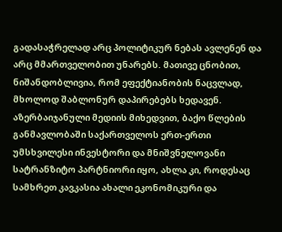გადასაჭრელად არც პოლიტიკურ ნებას ავლენენ და არც მმართველობით უნარებს. მათივე ცნობით, ნიშანდობლივია, რომ ეფექტიანობის ნაცვლად, მხოლოდ შაბლონურ დაპირებებს ხედავენ.
აზერბაიჯანული მედიის მიხედვით, ბაქო წლების განმავლობაში საქართველოს ერთ-ერთი უმსხვილესი ინვესტორი და მნიშვნელოვანი სატრანზიტო პარტნიორი იყო, ახლა კი, როდესაც სამხრეთ კავკასია ახალი ეკონომიკური და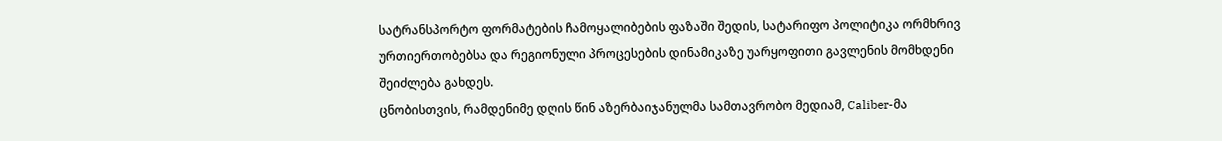სატრანსპორტო ფორმატების ჩამოყალიბების ფაზაში შედის, სატარიფო პოლიტიკა ორმხრივ ურთიერთობებსა და რეგიონული პროცესების დინამიკაზე უარყოფითი გავლენის მომხდენი შეიძლება გახდეს.
ცნობისთვის, რამდენიმე დღის წინ აზერბაიჯანულმა სამთავრობო მედიამ, Caliber-მა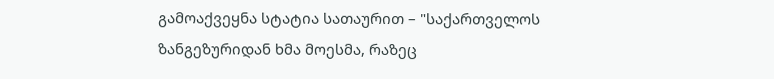გამოაქვეყნა სტატია სათაურით – "საქართველოს ზანგეზურიდან ხმა მოესმა, რაზეც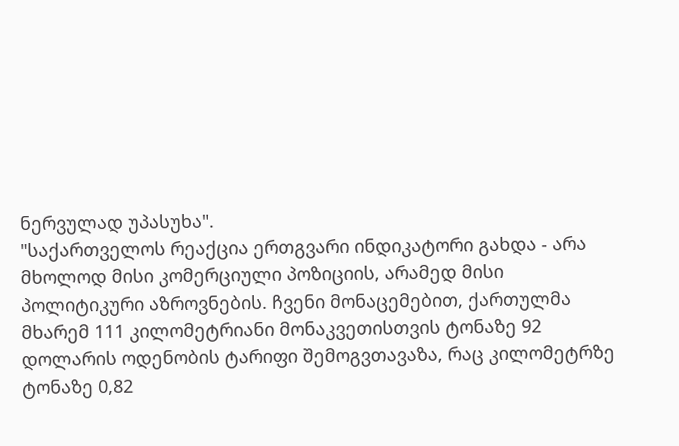ნერვულად უპასუხა".
"საქართველოს რეაქცია ერთგვარი ინდიკატორი გახდა - არა მხოლოდ მისი კომერციული პოზიციის, არამედ მისი პოლიტიკური აზროვნების. ჩვენი მონაცემებით, ქართულმა მხარემ 111 კილომეტრიანი მონაკვეთისთვის ტონაზე 92 დოლარის ოდენობის ტარიფი შემოგვთავაზა, რაც კილომეტრზე ტონაზე 0,82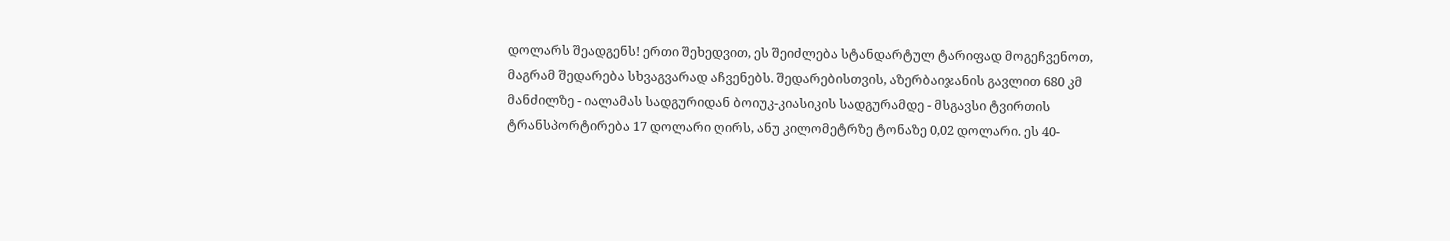დოლარს შეადგენს! ერთი შეხედვით, ეს შეიძლება სტანდარტულ ტარიფად მოგეჩვენოთ, მაგრამ შედარება სხვაგვარად აჩვენებს. შედარებისთვის, აზერბაიჯანის გავლით 680 კმ მანძილზე - იალამას სადგურიდან ბოიუკ-კიასიკის სადგურამდე - მსგავსი ტვირთის ტრანსპორტირება 17 დოლარი ღირს, ანუ კილომეტრზე ტონაზე 0,02 დოლარი. ეს 40-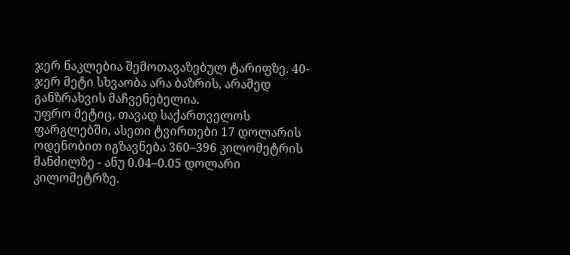ჯერ ნაკლებია შემოთავაზებულ ტარიფზე. 40-ჯერ მეტი სხვაობა არა ბაზრის, არამედ განზრახვის მაჩვენებელია.
უფრო მეტიც, თავად საქართველოს ფარგლებში, ასეთი ტვირთები 17 დოლარის ოდენობით იგზავნება 360–396 კილომეტრის მანძილზე - ანუ 0.04–0.05 დოლარი კილომეტრზე.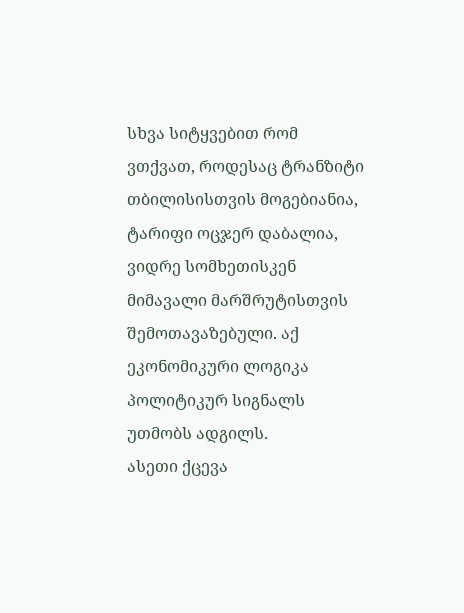სხვა სიტყვებით რომ ვთქვათ, როდესაც ტრანზიტი თბილისისთვის მოგებიანია, ტარიფი ოცჯერ დაბალია, ვიდრე სომხეთისკენ მიმავალი მარშრუტისთვის შემოთავაზებული. აქ ეკონომიკური ლოგიკა პოლიტიკურ სიგნალს უთმობს ადგილს.
ასეთი ქცევა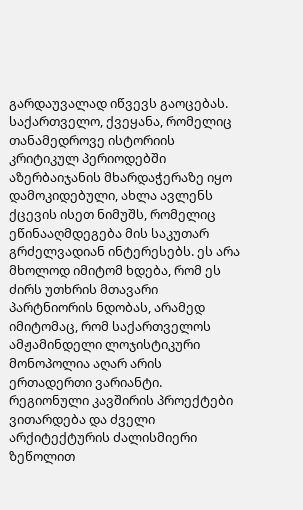გარდაუვალად იწვევს გაოცებას. საქართველო, ქვეყანა, რომელიც თანამედროვე ისტორიის კრიტიკულ პერიოდებში აზერბაიჯანის მხარდაჭერაზე იყო დამოკიდებული, ახლა ავლენს ქცევის ისეთ ნიმუშს, რომელიც ეწინააღმდეგება მის საკუთარ გრძელვადიან ინტერესებს. ეს არა მხოლოდ იმიტომ ხდება, რომ ეს ძირს უთხრის მთავარი პარტნიორის ნდობას, არამედ იმიტომაც, რომ საქართველოს ამჟამინდელი ლოჯისტიკური მონოპოლია აღარ არის ერთადერთი ვარიანტი. რეგიონული კავშირის პროექტები ვითარდება და ძველი არქიტექტურის ძალისმიერი ზეწოლით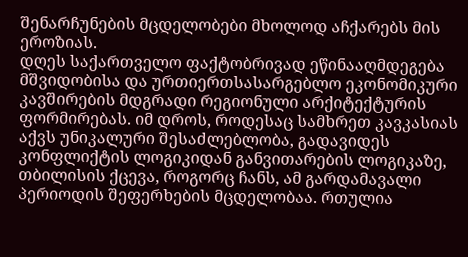შენარჩუნების მცდელობები მხოლოდ აჩქარებს მის ეროზიას.
დღეს საქართველო ფაქტობრივად ეწინააღმდეგება მშვიდობისა და ურთიერთსასარგებლო ეკონომიკური კავშირების მდგრადი რეგიონული არქიტექტურის ფორმირებას. იმ დროს, როდესაც სამხრეთ კავკასიას აქვს უნიკალური შესაძლებლობა, გადავიდეს კონფლიქტის ლოგიკიდან განვითარების ლოგიკაზე, თბილისის ქცევა, როგორც ჩანს, ამ გარდამავალი პერიოდის შეფერხების მცდელობაა. რთულია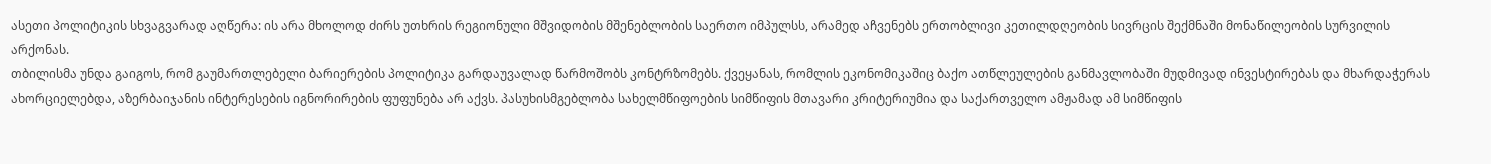ასეთი პოლიტიკის სხვაგვარად აღწერა: ის არა მხოლოდ ძირს უთხრის რეგიონული მშვიდობის მშენებლობის საერთო იმპულსს, არამედ აჩვენებს ერთობლივი კეთილდღეობის სივრცის შექმნაში მონაწილეობის სურვილის არქონას.
თბილისმა უნდა გაიგოს, რომ გაუმართლებელი ბარიერების პოლიტიკა გარდაუვალად წარმოშობს კონტრზომებს. ქვეყანას, რომლის ეკონომიკაშიც ბაქო ათწლეულების განმავლობაში მუდმივად ინვესტირებას და მხარდაჭერას ახორციელებდა, აზერბაიჯანის ინტერესების იგნორირების ფუფუნება არ აქვს. პასუხისმგებლობა სახელმწიფოების სიმწიფის მთავარი კრიტერიუმია და საქართველო ამჟამად ამ სიმწიფის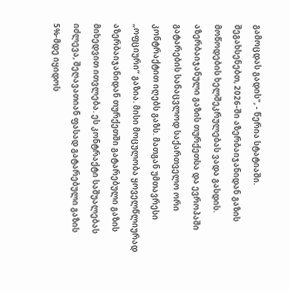გამოცდას გადის", - წერია სტატიაში.
შეგახსენებთ, 2026-ში აზერბაიჯანიდან გაზის მოწოდების ხელშეკრულებას ვადა გასდის.
აზერბაიჯანული გაზის თურქეთსა და ევროპაში გატარების სანაცვლოდ საქართველო ორი კონტრაქტით იღებს გაზს. მათგან უმთავრესი „ოფციური“ გაზია. მისი მოცულობა ყოველწლიურად აზერბაიჯანიდან თურქეთში გატარებული გაზის მიხედვით ითვლება. ეს კონტრაქტი საშუალებას იძლევა, შეღავათიან ფასად გატარებული გაზის 5%-მდე იყიდოს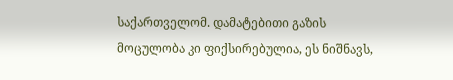საქართველომ. დამატებითი გაზის მოცულობა კი ფიქსირებულია, ეს ნიშნავს,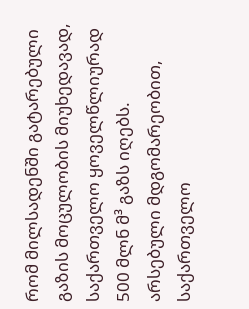რომ მილსადენში გატარებული გაზის მოცულობის მიუხედავად, საქართველო ყოველწლიურად 500 მლნ მ³ გაზს იღებს.
არსებული მდგომარეობით, საქართველო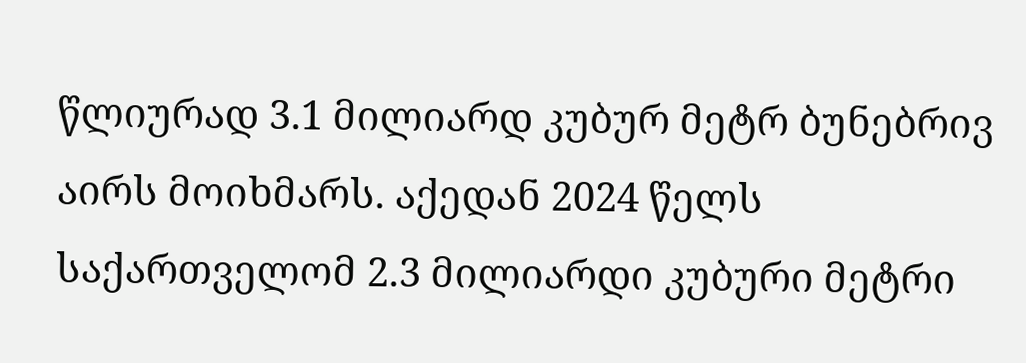წლიურად 3.1 მილიარდ კუბურ მეტრ ბუნებრივ აირს მოიხმარს. აქედან 2024 წელს საქართველომ 2.3 მილიარდი კუბური მეტრი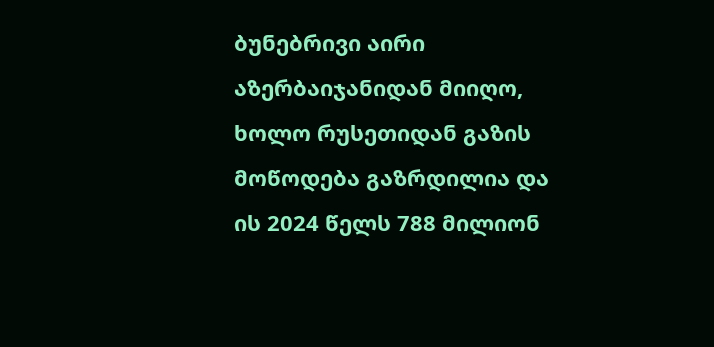ბუნებრივი აირი აზერბაიჯანიდან მიიღო, ხოლო რუსეთიდან გაზის მოწოდება გაზრდილია და ის 2024 წელს 788 მილიონ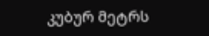კუბურ მეტრს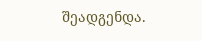შეადგენდა.